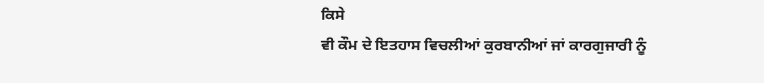ਕਿਸੇ
ਵੀ ਕੌਮ ਦੇ ਇਤਹਾਸ ਵਿਚਲੀਆਂ ਕੁਰਬਾਨੀਆਂ ਜਾਂ ਕਾਰਗੁਜਾਰੀ ਨੂੰ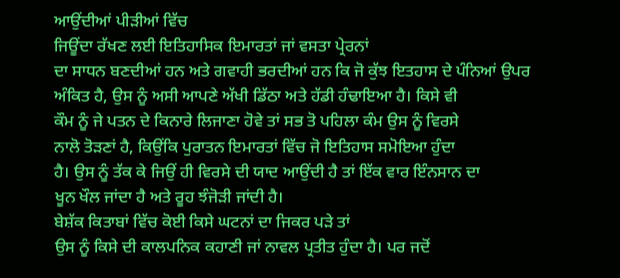ਆਉਂਦੀਆਂ ਪੀੜੀਆਂ ਵਿੱਚ
ਜਿਊਂਦਾ ਰੱਖਣ ਲਈ ਇਤਿਹਾਸਿਕ ਇਮਾਰਤਾਂ ਜਾਂ ਵਸਤਾ ਪ੍ਰੇਰਨਾਂ
ਦਾ ਸਾਧਨ ਬਣਦੀਆਂ ਹਨ ਅਤੇ ਗਵਾਹੀ ਭਰਦੀਆਂ ਹਨ ਕਿ ਜੋ ਕੁੱਝ ਇਤਹਾਸ ਦੇ ਪੰਨਿਆਂ ਉਪਰ
ਅੰਕਿਤ ਹੈ, ਉਸ ਨੂੰ ਅਸੀ ਆਪਣੇ ਅੱਖੀ ਡਿੱਠਾ ਅਤੇ ਹੱਡੀ ਹੰਢਾਇਆ ਹੈ। ਕਿਸੇ ਵੀ
ਕੌਮ ਨੂੰ ਜੇ ਪਤਨ ਦੇ ਕਿਨਾਰੇ ਲਿਜਾਣਾ ਹੋਵੇ ਤਾਂ ਸਭ ਤੋ ਪਹਿਲਾ ਕੰਮ ਉਸ ਨੂੰ ਵਿਰਸੇ
ਨਾਲੋ ਤੋੜਣਾਂ ਹੈ, ਕਿਉਂਕਿ ਪੁਰਾਤਨ ਇਮਾਰਤਾਂ ਵਿੱਚ ਜੋ ਇਤਿਹਾਸ ਸਮੋਇਆ ਹੁੰਦਾ
ਹੈ। ਉਸ ਨੂੰ ਤੱਕ ਕੇ ਜਿਉਂ ਹੀ ਵਿਰਸੇ ਦੀ ਯਾਦ ਆਉਂਦੀ ਹੈ ਤਾਂ ਇੱਕ ਵਾਰ ਇੰਨਸਾਨ ਦਾ
ਖੂਨ ਖੌਲ ਜਾਂਦਾ ਹੈ ਅਤੇ ਰੂਹ ਝੰਜੋੜੀ ਜਾਂਦੀ ਹੈ।
ਬੇਸ਼ੱਕ ਕਿਤਾਬਾਂ ਵਿੱਚ ਕੋਈ ਕਿਸੇ ਘਟਨਾਂ ਦਾ ਜਿਕਰ ਪੜੇ ਤਾਂ
ਉਸ ਨੂੰ ਕਿਸੇ ਦੀ ਕਾਲਪਨਿਕ ਕਹਾਣੀ ਜਾਂ ਨਾਵਲ ਪ੍ਰਤੀਤ ਹੁੰਦਾ ਹੈ। ਪਰ ਜਦੋਂ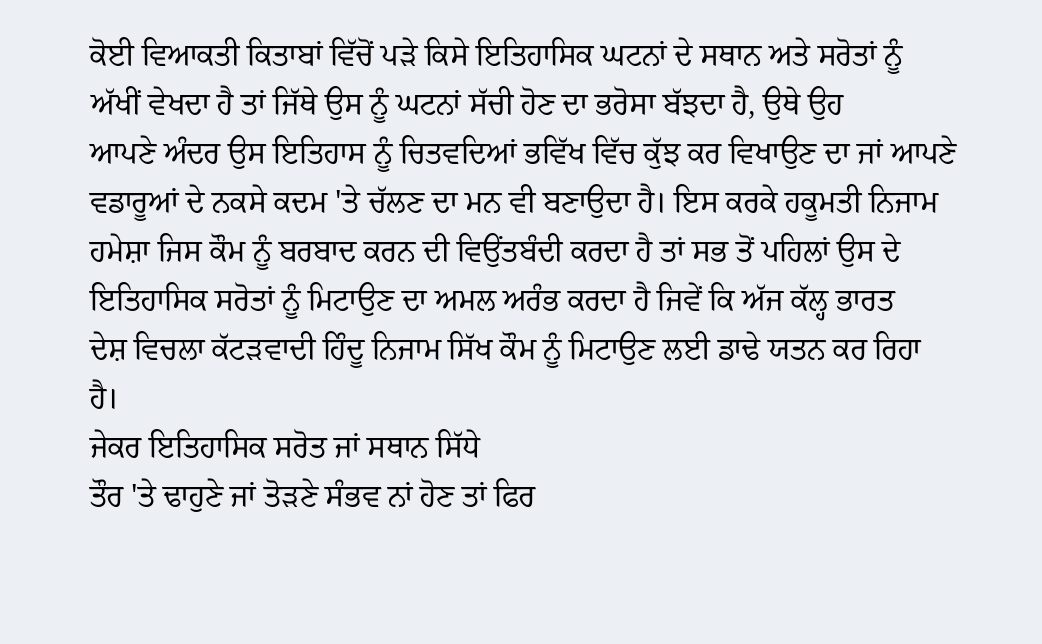ਕੋਈ ਵਿਆਕਤੀ ਕਿਤਾਬਾਂ ਵਿੱਚੋਂ ਪੜੇ ਕਿਸੇ ਇਤਿਹਾਸਿਕ ਘਟਨਾਂ ਦੇ ਸਥਾਨ ਅਤੇ ਸਰੋਤਾਂ ਨੂੰ
ਅੱਖੀਂ ਵੇਖਦਾ ਹੈ ਤਾਂ ਜਿੱਥੇ ਉਸ ਨੂੰ ਘਟਨਾਂ ਸੱਚੀ ਹੋਣ ਦਾ ਭਰੋਸਾ ਬੱਝਦਾ ਹੈ, ਉਥੇ ਉਹ
ਆਪਣੇ ਅੰਦਰ ਉਸ ਇਤਿਹਾਸ ਨੂੰ ਚਿਤਵਦਿਆਂ ਭਵਿੱਖ ਵਿੱਚ ਕੁੱਝ ਕਰ ਵਿਖਾਉਣ ਦਾ ਜਾਂ ਆਪਣੇ
ਵਡਾਰੂਆਂ ਦੇ ਨਕਸੇ ਕਦਮ 'ਤੇ ਚੱਲਣ ਦਾ ਮਨ ਵੀ ਬਣਾਉਦਾ ਹੈ। ਇਸ ਕਰਕੇ ਹਕੂਮਤੀ ਨਿਜਾਮ
ਹਮੇਸ਼ਾ ਜਿਸ ਕੌਮ ਨੂੰ ਬਰਬਾਦ ਕਰਨ ਦੀ ਵਿਉਂਤਬੰਦੀ ਕਰਦਾ ਹੈ ਤਾਂ ਸਭ ਤੋਂ ਪਹਿਲਾਂ ਉਸ ਦੇ
ਇਤਿਹਾਸਿਕ ਸਰੋਤਾਂ ਨੂੰ ਮਿਟਾਉਣ ਦਾ ਅਮਲ ਅਰੰਭ ਕਰਦਾ ਹੈ ਜਿਵੇਂ ਕਿ ਅੱਜ ਕੱਲ੍ਹ ਭਾਰਤ
ਦੇਸ਼ ਵਿਚਲਾ ਕੱਟੜਵਾਦੀ ਹਿੰਦੂ ਨਿਜਾਮ ਸਿੱਖ ਕੌਮ ਨੂੰ ਮਿਟਾਉਣ ਲਈ ਡਾਢੇ ਯਤਨ ਕਰ ਰਿਹਾ
ਹੈ।
ਜੇਕਰ ਇਤਿਹਾਸਿਕ ਸਰੋਤ ਜਾਂ ਸਥਾਨ ਸਿੱਧੇ
ਤੌਰ 'ਤੇ ਢਾਹੁਣੇ ਜਾਂ ਤੋੜਣੇ ਸੰਭਵ ਨਾਂ ਹੋਣ ਤਾਂ ਫਿਰ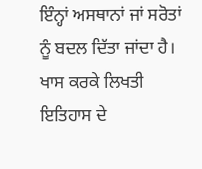ਇੰਨ੍ਹਾਂ ਅਸਥਾਨਾਂ ਜਾਂ ਸਰੋਤਾਂ
ਨੂੰ ਬਦਲ ਦਿੱਤਾ ਜਾਂਦਾ ਹੈ। ਖਾਸ ਕਰਕੇ ਲਿਖਤੀ ਇਤਿਹਾਸ ਦੇ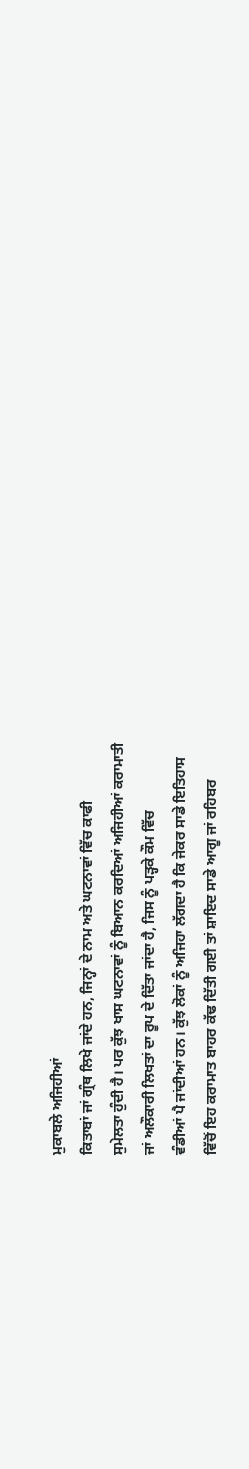ਮੁਕਾਬਲੇ ਅਜਿਹੀਆਂ
ਕਿਤਾਬਾਂ ਜਾਂ ਗ੍ਰੰਥ ਲਿਖੇ ਜਾਂਦੇ ਹਨ, ਜਿਨ੍ਹਾਂ ਦੇ ਨਾਮ ਅਤੇ ਘਟਨਾਵਾਂ ਵਿੱਚ ਕਾਫੀ
ਸੁਮੇਲਤਾ ਹੁੰਦੀ ਹੈ। ਪਰ ਕੁੱਝ ਖਾਸ ਘਟਨਾਵਾਂ ਨੂੰ ਬਿਆਨ ਕਰਦਿਆਂ ਅਜਿਹੀਆਂ ਕਰਾਮਾਤੀ
ਜਾਂ ਅਲੌਕਾਰੀ ਲਿਖਤਾਂ ਦਾ ਰੂਪ ਦੇ ਦਿੱਤਾ ਜਾਂਦਾ ਹੈ, ਜਿਸ ਨੂੰ ਪੜ੍ਹਕੇ ਕੌਮ ਵਿੱਚ
ਵੰਡੀਆਂ ਪੈ ਜਾਂਦੀਆਂ ਹਨ। ਕੁੱਝ ਲੋਕਾਂ ਨੂੰ ਅਜਿਹਾ ਲੱਗਦਾ ਹੈ ਕਿ ਜੇਕਰ ਸਾਡੇ ਇਤਿਹਾਸ
ਵਿੱਚੋਂ ਇਹ ਕਰਾਮਾਤ ਬਾਹਰ ਕੱਢ ਦਿੱਤੀ ਗਈ ਤਾਂ ਸ਼ਾਇਦ ਸਾਡੇ ਆਗੂ ਜਾਂ ਰਹਿਬਰ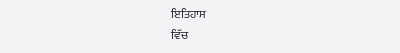ਇਤਿਹਾਸ
ਵਿੱਚ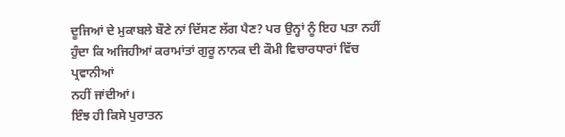ਦੂਜਿਆਂ ਦੇ ਮੁਕਾਬਲੇ ਬੌਣੇ ਨਾਂ ਦਿੱਸਣ ਲੱਗ ਪੈਣ? ਪਰ ਉਨ੍ਹਾਂ ਨੂੰ ਇਹ ਪਤਾ ਨਹੀਂ
ਹੁੰਦਾ ਕਿ ਅਜਿਹੀਆਂ ਕਰਾਮਾਂਤਾਂ ਗੁਰੂ ਨਾਨਕ ਦੀ ਕੌਮੀ ਵਿਚਾਰਧਾਰਾਂ ਵਿੱਚ ਪ੍ਰਵਾਨੀਆਂ
ਨਹੀਂ ਜਾਂਦੀਆਂ।
ਇੰਝ ਹੀ ਕਿਸੇ ਪੁਰਾਤਨ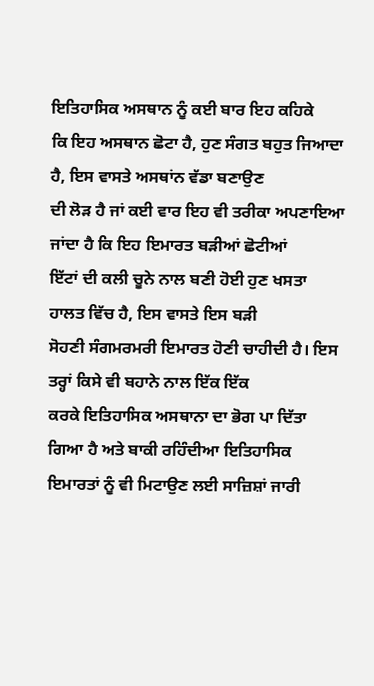ਇਤਿਹਾਸਿਕ ਅਸਥਾਨ ਨੂੰ ਕਈ ਬਾਰ ਇਹ ਕਹਿਕੇ
ਕਿ ਇਹ ਅਸਥਾਨ ਛੋਟਾ ਹੈ, ਹੁਣ ਸੰਗਤ ਬਹੁਤ ਜਿਆਦਾ ਹੈ, ਇਸ ਵਾਸਤੇ ਅਸਥਾਂਨ ਵੱਡਾ ਬਣਾਉਣ
ਦੀ ਲੋੜ ਹੈ ਜਾਂ ਕਈ ਵਾਰ ਇਹ ਵੀ ਤਰੀਕਾ ਅਪਣਾਇਆ ਜਾਂਦਾ ਹੈ ਕਿ ਇਹ ਇਮਾਰਤ ਬੜੀਆਂ ਛੋਟੀਆਂ
ਇੱਟਾਂ ਦੀ ਕਲੀ ਚੂਨੇ ਨਾਲ ਬਣੀ ਹੋਈ ਹੁਣ ਖਸਤਾ ਹਾਲਤ ਵਿੱਚ ਹੈ, ਇਸ ਵਾਸਤੇ ਇਸ ਬੜੀ
ਸੋਹਣੀ ਸੰਗਮਰਮਰੀ ਇਮਾਰਤ ਹੋਣੀ ਚਾਹੀਦੀ ਹੈ। ਇਸ ਤਰ੍ਹਾਂ ਕਿਸੇ ਵੀ ਬਹਾਨੇ ਨਾਲ ਇੱਕ ਇੱਕ
ਕਰਕੇ ਇਤਿਹਾਸਿਕ ਅਸਥਾਨਾ ਦਾ ਭੋਗ ਪਾ ਦਿੱਤਾ ਗਿਆ ਹੈ ਅਤੇ ਬਾਕੀ ਰਹਿੰਦੀਆ ਇਤਿਹਾਸਿਕ
ਇਮਾਰਤਾਂ ਨੂੰ ਵੀ ਮਿਟਾਉਣ ਲਈ ਸਾਜ਼ਿਸ਼ਾਂ ਜਾਰੀ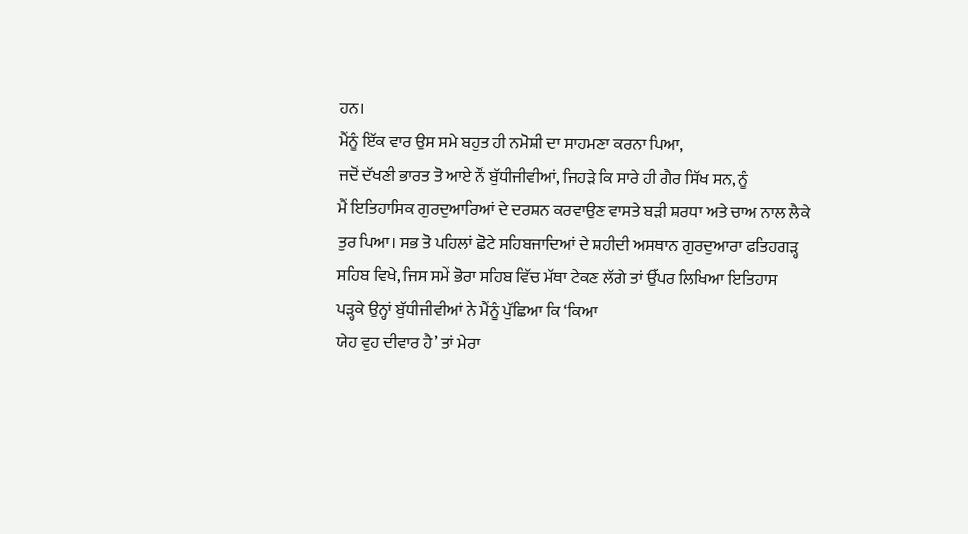ਹਨ।
ਮੈਂਨੂੰ ਇੱਕ ਵਾਰ ਉਸ ਸਮੇ ਬਹੁਤ ਹੀ ਨਮੋਸ਼ੀ ਦਾ ਸਾਹਮਣਾ ਕਰਨਾ ਪਿਆ,
ਜਦੋਂ ਦੱਖਣੀ ਭਾਰਤ ਤੋ ਆਏ ਨੌਂ ਬੁੱਧੀਜੀਵੀਆਂ, ਜਿਹੜੇ ਕਿ ਸਾਰੇ ਹੀ ਗੈਰ ਸਿੱਖ ਸਨ, ਨੂੰ
ਮੈਂ ਇਤਿਹਾਸਿਕ ਗੁਰਦੁਆਰਿਆਂ ਦੇ ਦਰਸ਼ਨ ਕਰਵਾਉਣ ਵਾਸਤੇ ਬੜੀ ਸ਼ਰਧਾ ਅਤੇ ਚਾਅ ਨਾਲ ਲੈਕੇ
ਤੁਰ ਪਿਆ। ਸਭ ਤੋ ਪਹਿਲਾਂ ਛੋਟੇ ਸਹਿਬਜਾਦਿਆਂ ਦੇ ਸ਼ਹੀਦੀ ਅਸਥਾਨ ਗੁਰਦੁਆਰਾ ਫਤਿਹਗੜ੍ਹ
ਸਹਿਬ ਵਿਖੇ, ਜਿਸ ਸਮੇਂ ਭੋਰਾ ਸਹਿਬ ਵਿੱਚ ਮੱਥਾ ਟੇਕਣ ਲੱਗੇ ਤਾਂ ਉੱਪਰ ਲਿਖਿਆ ਇਤਿਹਾਸ
ਪੜ੍ਹਕੇ ਉਨ੍ਹਾਂ ਬੁੱਧੀਜੀਵੀਆਂ ਨੇ ਮੈਂਨੂੰ ਪੁੱਛਿਆ ਕਿ ‘ਕਿਆ
ਯੇਹ ਵੁਹ ਦੀਵਾਰ ਹੈ’ ਤਾਂ ਮੇਰਾ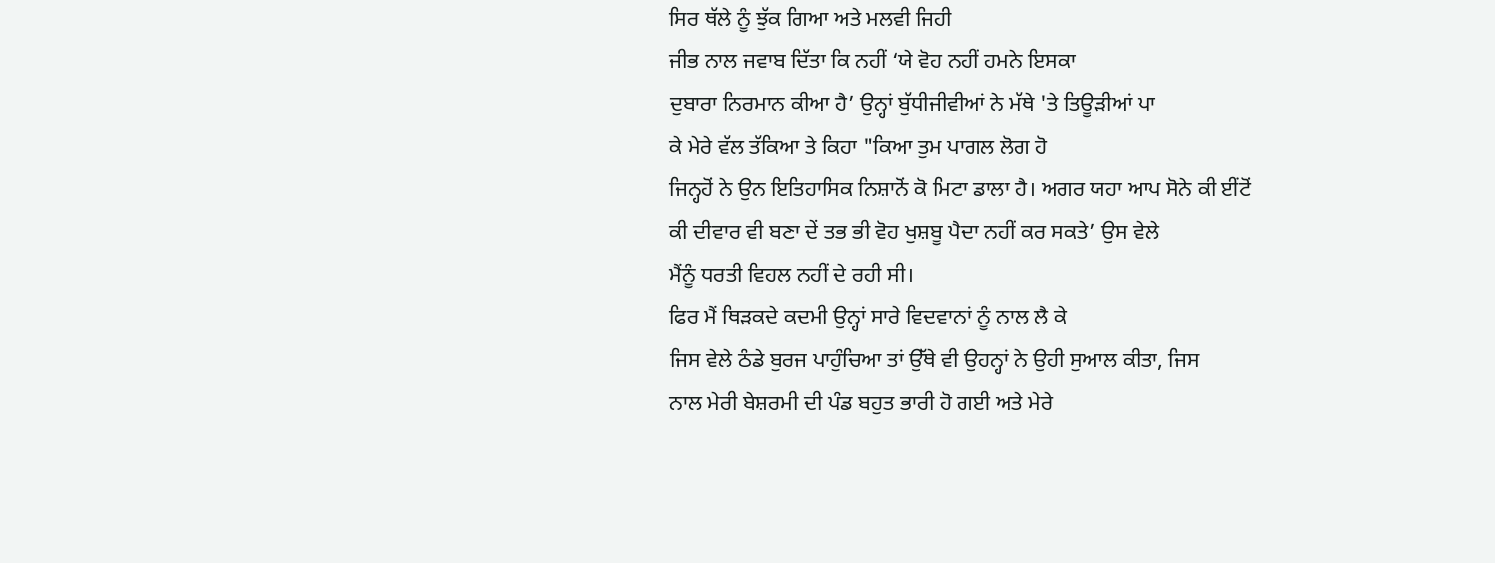ਸਿਰ ਥੱਲੇ ਨੂੰ ਝੁੱਕ ਗਿਆ ਅਤੇ ਮਲਵੀ ਜਿਹੀ
ਜੀਭ ਨਾਲ ਜਵਾਬ ਦਿੱਤਾ ਕਿ ਨਹੀਂ ‘ਯੇ ਵੋਹ ਨਹੀਂ ਹਮਨੇ ਇਸਕਾ
ਦੁਬਾਰਾ ਨਿਰਮਾਨ ਕੀਆ ਹੈ’ ਉਨ੍ਹਾਂ ਬੁੱਧੀਜੀਵੀਆਂ ਨੇ ਮੱਥੇ 'ਤੇ ਤਿਊੜੀਆਂ ਪਾ
ਕੇ ਮੇਰੇ ਵੱਲ ਤੱਕਿਆ ਤੇ ਕਿਹਾ "ਕਿਆ ਤੁਮ ਪਾਗਲ ਲੋਗ ਹੋ
ਜਿਨ੍ਹਹੋਂ ਨੇ ਉਨ ਇਤਿਹਾਸਿਕ ਨਿਸ਼ਾਨੋਂ ਕੋ ਮਿਟਾ ਡਾਲਾ ਹੈ। ਅਗਰ ਯਹਾ ਆਪ ਸੋਨੇ ਕੀ ਈਂਟੋਂ
ਕੀ ਦੀਵਾਰ ਵੀ ਬਣਾ ਦੇਂ ਤਭ ਭੀ ਵੋਹ ਖੁਸ਼ਬੂ ਪੈਦਾ ਨਹੀਂ ਕਰ ਸਕਤੇ’ ਉਸ ਵੇਲੇ
ਮੈਂਨੂੰ ਧਰਤੀ ਵਿਹਲ ਨਹੀਂ ਦੇ ਰਹੀ ਸੀ।
ਫਿਰ ਮੈਂ ਥਿੜਕਦੇ ਕਦਮੀ ਉਨ੍ਹਾਂ ਸਾਰੇ ਵਿਦਵਾਨਾਂ ਨੂੰ ਨਾਲ ਲੈ ਕੇ
ਜਿਸ ਵੇਲੇ ਠੰਡੇ ਬੁਰਜ ਪਾਹੁੰਚਿਆ ਤਾਂ ਉੱਥੇ ਵੀ ਉਹਨ੍ਹਾਂ ਨੇ ਉਹੀ ਸੁਆਲ ਕੀਤਾ, ਜਿਸ
ਨਾਲ ਮੇਰੀ ਬੇਸ਼ਰਮੀ ਦੀ ਪੰਡ ਬਹੁਤ ਭਾਰੀ ਹੋ ਗਈ ਅਤੇ ਮੇਰੇ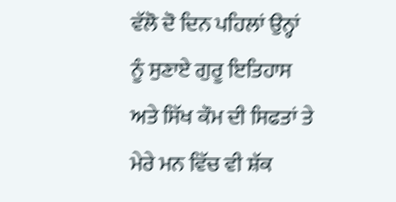ਵੱਲੋ ਦੋ ਦਿਨ ਪਹਿਲਾਂ ਉਨ੍ਹਾਂ
ਨੂੰ ਸੁਣਾਏ ਗੁਰੂ ਇਤਿਹਾਸ ਅਤੇ ਸਿੱਖ ਕੌਮ ਦੀ ਸਿਫਤਾਂ ਤੇ ਮੇਰੇ ਮਨ ਵਿੱਚ ਵੀ ਸ਼ੱਕ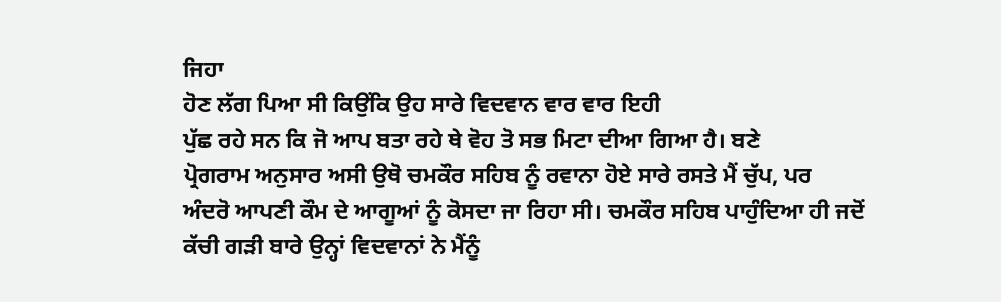ਜਿਹਾ
ਹੋਣ ਲੱਗ ਪਿਆ ਸੀ ਕਿਉਂਕਿ ਉਹ ਸਾਰੇ ਵਿਦਵਾਨ ਵਾਰ ਵਾਰ ਇਹੀ
ਪੁੱਛ ਰਹੇ ਸਨ ਕਿ ਜੋ ਆਪ ਬਤਾ ਰਹੇ ਥੇ ਵੋਹ ਤੋ ਸਭ ਮਿਟਾ ਦੀਆ ਗਿਆ ਹੈ। ਬਣੇ
ਪ੍ਰੋਗਰਾਮ ਅਨੁਸਾਰ ਅਸੀ ਉਥੋ ਚਮਕੌਰ ਸਹਿਬ ਨੂੰ ਰਵਾਨਾ ਹੋਏ ਸਾਰੇ ਰਸਤੇ ਮੈਂ ਚੁੱਪ, ਪਰ
ਅੰਦਰੋ ਆਪਣੀ ਕੌਮ ਦੇ ਆਗੂਆਂ ਨੂੰ ਕੋਸਦਾ ਜਾ ਰਿਹਾ ਸੀ। ਚਮਕੌਰ ਸਹਿਬ ਪਾਹੁੰਦਿਆ ਹੀ ਜਦੋਂ
ਕੱਚੀ ਗੜੀ ਬਾਰੇ ਉਨ੍ਹਾਂ ਵਿਦਵਾਨਾਂ ਨੇ ਮੈਂਨੂੰ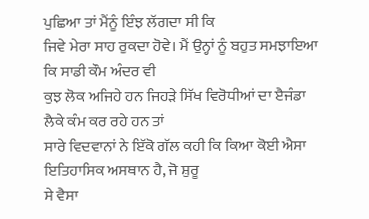ਪੁਛਿਆ ਤਾਂ ਮੈਂਨੂੰ ਇੰਝ ਲੱਗਦਾ ਸੀ ਕਿ
ਜਿਵੇ ਮੇਰਾ ਸਾਹ ਰੁਕਦਾ ਹੋਵੇ। ਮੈਂ ਉਨ੍ਹਾਂ ਨੂੰ ਬਹੁਤ ਸਮਝਾਇਆ ਕਿ ਸਾਡੀ ਕੌਮ ਅੰਦਰ ਵੀ
ਕੁਝ ਲੋਕ ਅਜਿਹੇ ਹਨ ਜਿਹੜੇ ਸਿੱਖ ਵਿਰੋਧੀਆਂ ਦਾ ੲੈਜੰਡਾ ਲੈਕੇ ਕੰਮ ਕਰ ਰਹੇ ਹਨ ਤਾਂ
ਸਾਰੇ ਵਿਦਵਾਨਾਂ ਨੇ ਇੱਕੋ ਗੱਲ ਕਹੀ ਕਿ ਕਿਆ ਕੋਈ ਐਸਾ ਇਤਿਹਾਸਿਕ ਅਸਥਾਨ ਹੈ, ਜੋ ਸ਼ੁਰੂ
ਸੇ ਵੈਸਾ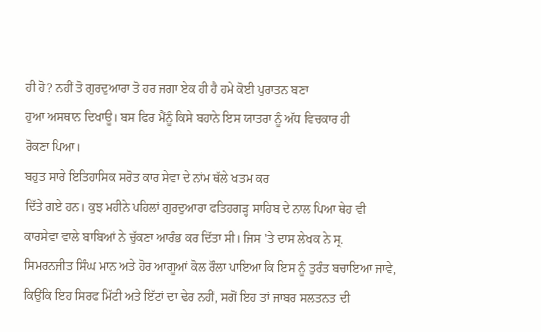ਹੀ ਹੋ? ਨਹੀਂ ਤੋ ਗੁਰਦੁਆਰਾ ਤੋ ਹਰ ਜਗਾ ਏਕ ਹੀ ਹੈ ਹਮੇ ਕੋਈ ਪੁਰਾਤਨ ਬਣਾ
ਹੁਆ ਅਸਥਾਨ ਦਿਖਾਊ। ਬਸ ਫਿਰ ਮੈਂਨੂੰ ਕਿਸੇ ਬਹਾਨੇ ਇਸ ਯਾਤਰਾ ਨੂੰ ਅੱਧ ਵਿਚਕਾਰ ਹੀ
ਰੋਕਣਾ ਪਿਆ।
ਬਹੁਤ ਸਾਰੇ ਇਤਿਹਾਸਿਕ ਸਰੋਤ ਕਾਰ ਸੇਵਾ ਦੇ ਨਾਂਮ ਥੱਲੇ ਖਤਮ ਕਰ
ਦਿੱਤੇ ਗਏ ਹਨ। ਕੁਝ ਮਹੀਨੇ ਪਹਿਲਾਂ ਗੁਰਦੁਆਰਾ ਫਤਿਹਗੜ੍ਹ ਸਾਹਿਬ ਦੇ ਨਾਲ ਪਿਆ ਥੇਹ ਵੀ
ਕਾਰਸੇਵਾ ਵਾਲੇ ਬਾਬਿਆਂ ਨੇ ਚੁੱਕਣਾ ਆਰੰਭ ਕਰ ਦਿੱਤਾ ਸੀ। ਜਿਸ 'ਤੇ ਦਾਸ ਲੇਖਕ ਨੇ ਸ੍ਰ.
ਸਿਮਰਨਜੀਤ ਸਿੰਘ ਮਾਨ ਅਤੇ ਹੋਰ ਆਗੂਆਂ ਕੋਲ ਰੌਲਾ ਪਾਇਆ ਕਿ ਇਸ ਨੂੰ ਤੁਰੰਤ ਬਚਾਇਆ ਜਾਵੇ,
ਕਿਉਂਕਿ ਇਹ ਸਿਰਫ ਮਿੱਟੀ ਅਤੇ ਇੱਟਾਂ ਦਾ ਢੇਰ ਨਹੀਂ, ਸਗੋਂ ਇਹ ਤਾਂ ਜਾਬਰ ਸਲਤਨਤ ਦੀ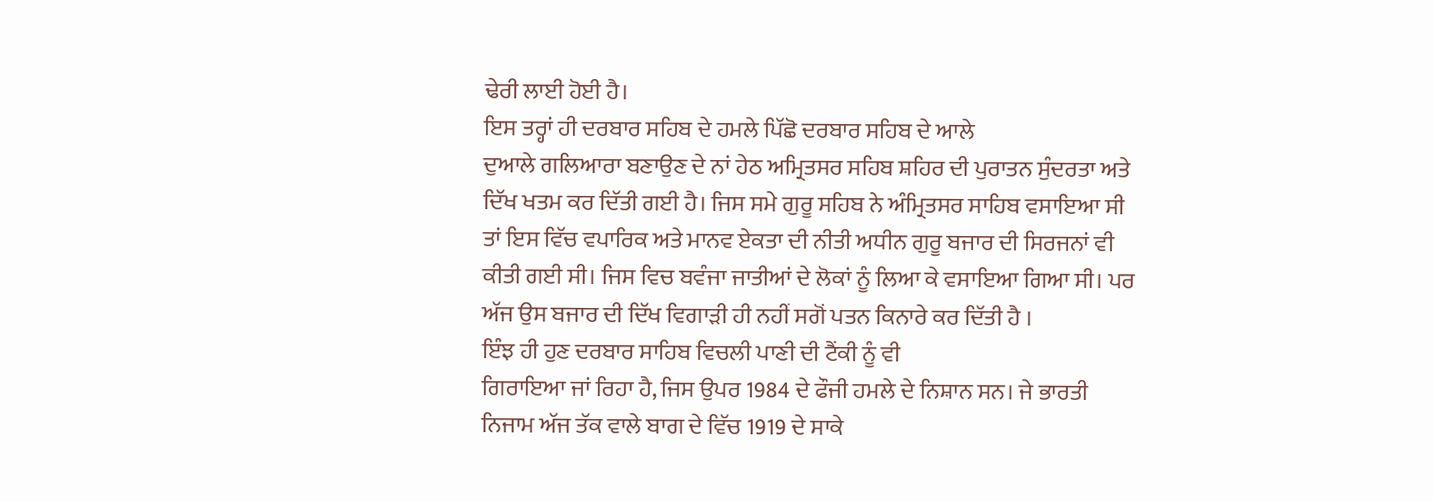ਢੇਰੀ ਲਾਈ ਹੋਈ ਹੈ।
ਇਸ ਤਰ੍ਹਾਂ ਹੀ ਦਰਬਾਰ ਸਹਿਬ ਦੇ ਹਮਲੇ ਪਿੱਛੋ ਦਰਬਾਰ ਸਹਿਬ ਦੇ ਆਲੇ
ਦੁਆਲੇ ਗਲਿਆਰਾ ਬਣਾਉਣ ਦੇ ਨਾਂ ਹੇਠ ਅਮ੍ਰਿਤਸਰ ਸਹਿਬ ਸ਼ਹਿਰ ਦੀ ਪੁਰਾਤਨ ਸੁੰਦਰਤਾ ਅਤੇ
ਦਿੱਖ ਖਤਮ ਕਰ ਦਿੱਤੀ ਗਈ ਹੈ। ਜਿਸ ਸਮੇ ਗੁਰੂ ਸਹਿਬ ਨੇ ਅੰਮ੍ਰਿਤਸਰ ਸਾਹਿਬ ਵਸਾਇਆ ਸੀ
ਤਾਂ ਇਸ ਵਿੱਚ ਵਪਾਰਿਕ ਅਤੇ ਮਾਨਵ ਏਕਤਾ ਦੀ ਨੀਤੀ ਅਧੀਨ ਗੁਰੂ ਬਜਾਰ ਦੀ ਸਿਰਜਨਾਂ ਵੀ
ਕੀਤੀ ਗਈ ਸੀ। ਜਿਸ ਵਿਚ ਬਵੰਜਾ ਜਾਤੀਆਂ ਦੇ ਲੋਕਾਂ ਨੂੰ ਲਿਆ ਕੇ ਵਸਾਇਆ ਗਿਆ ਸੀ। ਪਰ
ਅੱਜ ਉਸ ਬਜਾਰ ਦੀ ਦਿੱਖ ਵਿਗਾੜੀ ਹੀ ਨਹੀਂ ਸਗੋਂ ਪਤਨ ਕਿਨਾਰੇ ਕਰ ਦਿੱਤੀ ਹੈ ।
ਇੰਝ ਹੀ ਹੁਣ ਦਰਬਾਰ ਸਾਹਿਬ ਵਿਚਲੀ ਪਾਣੀ ਦੀ ਟੈਂਕੀ ਨੂੰ ਵੀ
ਗਿਰਾਇਆ ਜਾਂ ਰਿਹਾ ਹੈ, ਜਿਸ ਉਪਰ 1984 ਦੇ ਫੌਜੀ ਹਮਲੇ ਦੇ ਨਿਸ਼ਾਨ ਸਨ। ਜੇ ਭਾਰਤੀ
ਨਿਜਾਮ ਅੱਜ ਤੱਕ ਵਾਲੇ ਬਾਗ ਦੇ ਵਿੱਚ 1919 ਦੇ ਸਾਕੇ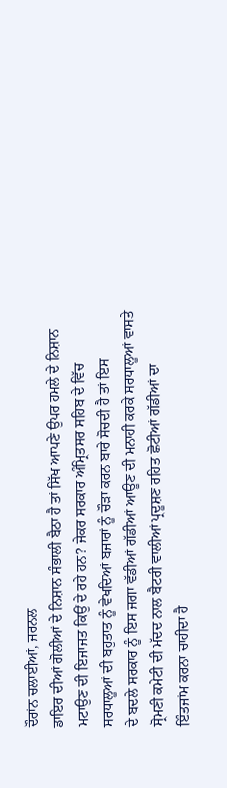ਦੌਰਾਂਨ ਚਲਾਈਆਂ, ਜਰਨਲ
ਡਾਇਰ ਦੀਆਂ ਗੋਲੀਆਂ ਦੇ ਨਿਸ਼ਾਨ ਸੰਭਾਲੀ ਬੈਠਾ ਹੈ ਤਾਂ ਸਿੱਖ ਆਪਣੇ ਉਪਰ ਹਮਲੇ ਦੇ ਨਿਸ਼ਾਨ
ਮਟਾਉਣ ਦੀ ਇਜਾਜਤ ਕਿਉਂ ਦੇ ਰਹੇ ਹਨ? ਜੇਕਰ ਸਰਕਾਰ ਅੰਮ੍ਰਿਤਸਰ ਸਹਿਬ ਦੇ ਵਿੱਚ
ਸਰਧਾਲੂਆਂ ਦੀ ਬਹੁਤਾਤ ਨੂੰ ਵੇਖਦਿਆਂ ਬਜਾਰਾਂ ਨੂੰ ਚੌੜਾ ਕਰਨ ਬਾਰੇ ਸੋਚਦੀ ਹੈ ਤਾਂ ਇਸ
ਦੇ ਬਦਲੇ ਸਰਕਾਰ ਨੂੰ ਇਸ ਜਗਾ ਵੱਡੀਆਂ ਗੱਡੀਆਂ ਆਊਣ ਦੀ ਮਨਾਹੀ ਕਰਕੇ ਸਰਧਾਲੂਆਂ ਵਾਸਤੇ
ਸ੍ਰੋਮਣੀ ਕਮੇਟੀ ਦੀ ਮੱਦਦ ਨਾਲ ਬੈਟਰੀ ਵਾਲੀਆਂ ਪ੍ਰਦੂਸ਼ਣ ਰਹਿਤ ਛੋਟੀਆਂ ਗੱਡੀਆਂ ਦਾ
ਇੰਤਜਾਂਮ ਕਰਨਾ ਚਾਹੀਦਾ ਹੈ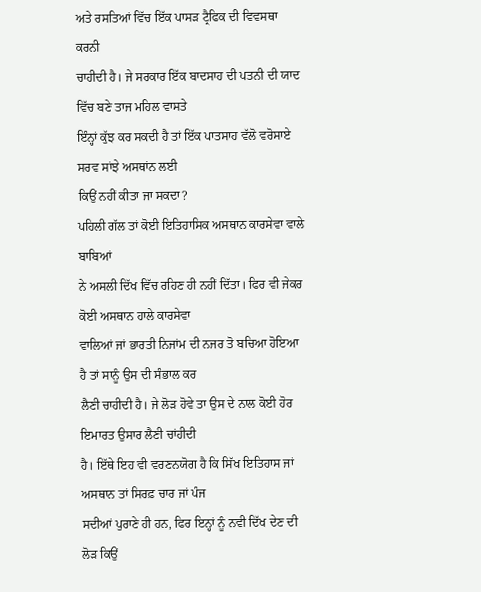ਅਤੇ ਰਸਤਿਆਂ ਵਿੱਚ ਇੱਕ ਪਾਸੜ ਟ੍ਰੈਫਿਕ ਦੀ ਵਿਵਸਥਾ ਕਰਨੀ
ਚਾਹੀਦੀ ਹੈ। ਜੇ ਸਰਕਾਰ ਇੱਕ ਬਾਦਸਾਹ ਦੀ ਪਤਨੀ ਦੀ ਯਾਦ ਵਿੱਚ ਬਣੇ ਤਾਜ ਮਹਿਲ ਵਾਸਤੇ
ਇੰਨ੍ਹਾਂ ਕੁੱਝ ਕਰ ਸਕਦੀ ਹੈ ਤਾਂ ਇੱਕ ਪਾਤਸਾਹ ਵੱਲੋ ਵਰੋਸਾਏ ਸਰਵ ਸਾਂਝੇ ਅਸਥਾਂਨ ਲਈ
ਕਿਉਂ ਨਹੀਂ ਕੀਤਾ ਜਾ ਸਕਦਾ?
ਪਹਿਲੀ ਗੱਲ ਤਾਂ ਕੋਈ ਇਤਿਹਾਸਿਕ ਅਸਥਾਨ ਕਾਰਸੇਵਾ ਵਾਲੇ ਬਾਬਿਆਂ
ਨੇ ਅਸਲੀ ਦਿੱਖ ਵਿੱਚ ਰਹਿਣ ਹੀ ਨਹੀਂ ਦਿੱਤਾ। ਫਿਰ ਵੀ ਜੇਕਰ ਕੋਈ ਅਸਥਾਨ ਹਾਲੇ ਕਾਰਸੇਵਾ
ਵਾਲਿਆਂ ਜਾਂ ਭਾਰਤੀ ਨਿਜਾਂਮ ਦੀ ਨਜਰ ਤੋ ਬਚਿਆ ਹੋਇਆ ਹੈ ਤਾਂ ਸਾਨੂੰ ਉਸ ਦੀ ਸੰਭਾਲ ਕਰ
ਲੈਣੀ ਚਾਹੀਦੀ ਹੈ। ਜੇ ਲੋੜ ਹੋਵੇ ਤਾ ਉਸ ਦੇ ਨਾਲ ਕੋਈ ਹੋਰ ਇਮਾਰਤ ਉਸਾਰ ਲੈਣੀ ਚਾਂਹੀਦੀ
ਹੈ। ਇੱਥੇ ਇਹ ਵੀ ਵਰਣਨਯੋਗ ਹੈ ਕਿ ਸਿੱਖ ਇਤਿਹਾਸ ਜਾਂ ਅਸਥਾਨ ਤਾਂ ਸਿਰਫ਼ ਚਾਰ ਜਾਂ ਪੰਜ
ਸਦੀਆਂ ਪੁਰਾਣੇ ਹੀ ਹਨ, ਫਿਰ ਇਨ੍ਹਾਂ ਨੂੰ ਨਵੀ ਦਿੱਖ ਦੇਣ ਦੀ ਲੋੜ ਕਿਉਂ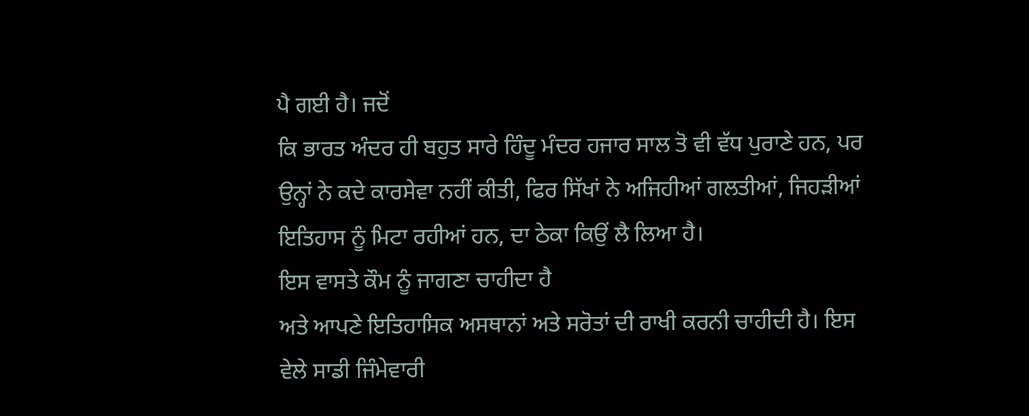ਪੈ ਗਈ ਹੈ। ਜਦੋਂ
ਕਿ ਭਾਰਤ ਅੰਦਰ ਹੀ ਬਹੁਤ ਸਾਰੇ ਹਿੰਦੂ ਮੰਦਰ ਹਜਾਰ ਸਾਲ ਤੋ ਵੀ ਵੱਧ ਪੁਰਾਣੇ ਹਨ, ਪਰ
ਉਨ੍ਹਾਂ ਨੇ ਕਦੇ ਕਾਰਸੇਵਾ ਨਹੀਂ ਕੀਤੀ, ਫਿਰ ਸਿੱਖਾਂ ਨੇ ਅਜਿਹੀਆਂ ਗਲਤੀਆਂ, ਜਿਹੜੀਆਂ
ਇਤਿਹਾਸ ਨੂੰ ਮਿਟਾ ਰਹੀਆਂ ਹਨ, ਦਾ ਠੇਕਾ ਕਿਉਂ ਲੈ ਲਿਆ ਹੈ।
ਇਸ ਵਾਸਤੇ ਕੌਮ ਨੂੰ ਜਾਗਣਾ ਚਾਹੀਦਾ ਹੈ
ਅਤੇ ਆਪਣੇ ਇਤਿਹਾਸਿਕ ਅਸਥਾਨਾਂ ਅਤੇ ਸਰੋਤਾਂ ਦੀ ਰਾਖੀ ਕਰਨੀ ਚਾਹੀਦੀ ਹੈ। ਇਸ
ਵੇਲੇ ਸਾਡੀ ਜਿੰਮੇਵਾਰੀ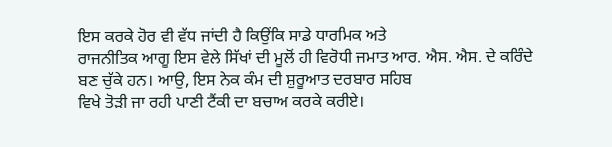ਇਸ ਕਰਕੇ ਹੋਰ ਵੀ ਵੱਧ ਜਾਂਦੀ ਹੈ ਕਿਉਂਕਿ ਸਾਡੇ ਧਾਰਮਿਕ ਅਤੇ
ਰਾਜਨੀਤਿਕ ਆਗੂ ਇਸ ਵੇਲੇ ਸਿੱਖਾਂ ਦੀ ਮੂਲੋਂ ਹੀ ਵਿਰੋਧੀ ਜਮਾਤ ਆਰ. ਐਸ. ਐਸ. ਦੇ ਕਰਿੰਦੇ
ਬਣ ਚੁੱਕੇ ਹਨ। ਆਉ, ਇਸ ਨੇਕ ਕੰਮ ਦੀ ਸ਼ੁਰੂਆਤ ਦਰਬਾਰ ਸਹਿਬ
ਵਿਖੇ ਤੋੜੀ ਜਾ ਰਹੀ ਪਾਣੀ ਟੈਂਕੀ ਦਾ ਬਚਾਅ ਕਰਕੇ ਕਰੀਏ।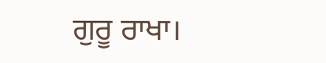ਗੁਰੂ ਰਾਖਾ।